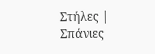Στήλες | Σπάνιες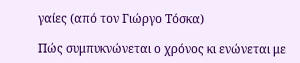γαίες (από τον Γιώργο Τόσκα)

Πώς συμπυκνώνεται ο χρόνος κι ενώνεται με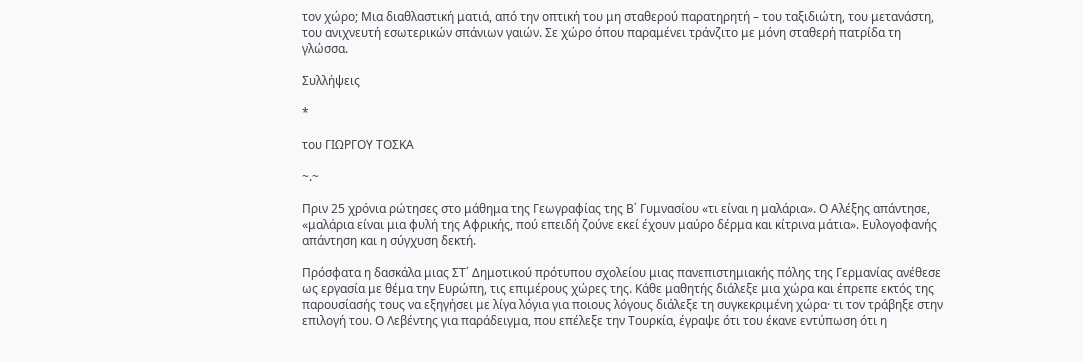τον χώρο; Μια διαθλαστική ματιά, από την οπτική του μη σταθερού παρατηρητή – του ταξιδιώτη, του μετανάστη, του ανιχνευτή εσωτερικών σπάνιων γαιών. Σε χώρο όπου παραμένει τράνζιτο με μόνη σταθερή πατρίδα τη γλώσσα.

Συλλήψεις

*

του ΓΙΩΡΓΟΥ ΤΟΣΚΑ

~.~

Πριν 25 χρόνια ρώτησες στο μάθημα της Γεωγραφίας της Β΄ Γυμνασίου «τι είναι η μαλάρια». Ο Αλέξης απάντησε, «μαλάρια είναι μια φυλή της Αφρικής, πού επειδή ζούνε εκεί έχουν μαύρο δέρμα και κίτρινα μάτια». Ευλογοφανής απάντηση και η σύγχυση δεκτή.

Πρόσφατα η δασκάλα μιας ΣΤ΄ Δημοτικού πρότυπου σχολείου μιας πανεπιστημιακής πόλης της Γερμανίας ανέθεσε ως εργασία με θέμα την Ευρώπη, τις επιμέρους χώρες της. Κάθε μαθητής διάλεξε μια χώρα και έπρεπε εκτός της παρουσίασής τους να εξηγήσει με λίγα λόγια για ποιους λόγους διάλεξε τη συγκεκριμένη χώρα· τι τον τράβηξε στην επιλογή του. Ο Λεβέντης για παράδειγμα, που επέλεξε την Τουρκία, έγραψε ότι του έκανε εντύπωση ότι η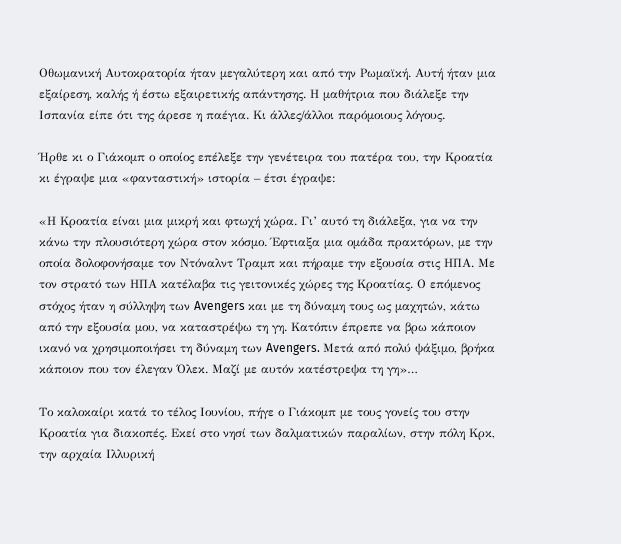Οθωμανική Αυτοκρατορία ήταν μεγαλύτερη και από την Ρωμαϊκή. Αυτή ήταν μια εξαίρεση, καλής ή έστω εξαιρετικής απάντησης. Η μαθήτρια που διάλεξε την Ισπανία είπε ότι της άρεσε η παέγια. Κι άλλες/άλλοι παρόμοιους λόγους.

Ήρθε κι ο Γιάκομπ ο οποίος επέλεξε την γενέτειρα του πατέρα του, την Κροατία κι έγραψε μια «φανταστική» ιστορία – έτσι έγραψε:

«Η Κροατία είναι μια μικρή και φτωχή χώρα. Γι’ αυτό τη διάλεξα, για να την κάνω την πλουσιότερη χώρα στον κόσμο. Έφτιαξα μια ομάδα πρακτόρων, με την οποία δολοφονήσαμε τον Ντόναλντ Τραμπ και πήραμε την εξουσία στις ΗΠΑ. Με τον στρατό των ΗΠΑ κατέλαβα τις γειτονικές χώρες της Κροατίας. Ο επόμενος στόχος ήταν η σύλληψη των Avengers και με τη δύναμη τους ως μαχητών, κάτω από την εξουσία μου, να καταστρέψω τη γη. Κατόπιν έπρεπε να βρω κάποιον ικανό να χρησιμοποιήσει τη δύναμη των Avengers. Μετά από πολύ ψάξιμο, βρήκα κάποιον που τον έλεγαν Όλεκ. Μαζί με αυτόν κατέστρεψα τη γη»…

Το καλοκαίρι κατά το τέλος Ιουνίου, πήγε ο Γιάκομπ με τους γονείς του στην Κροατία για διακοπές. Εκεί στο νησί των δαλματικών παραλίων, στην πόλη Κρκ, την αρχαία Ιλλυρική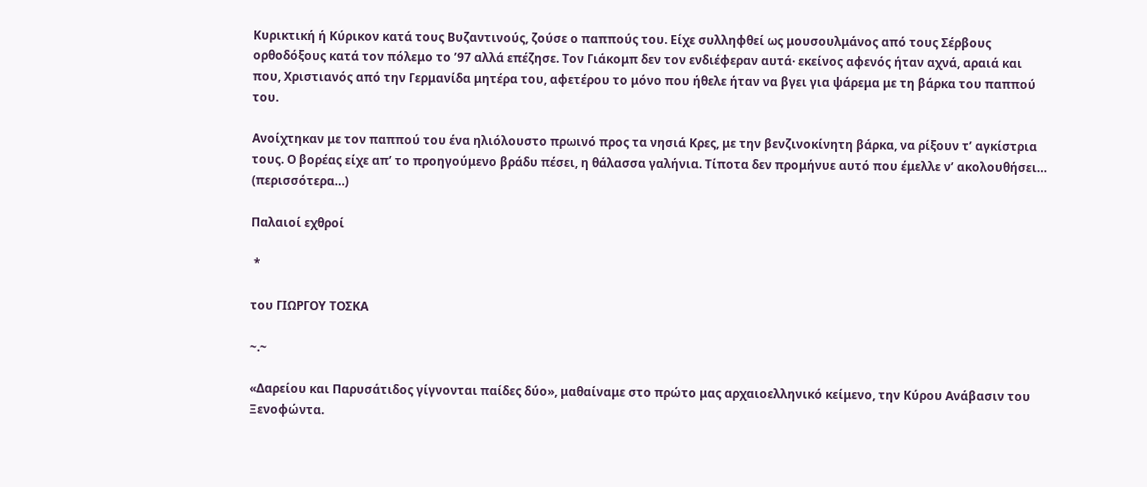Κυρικτική ή Κύρικον κατά τους Βυζαντινούς, ζούσε ο παππούς του. Είχε συλληφθεί ως μουσουλμάνος από τους Σέρβους ορθοδόξους κατά τον πόλεμο το ’97 αλλά επέζησε. Τον Γιάκομπ δεν τον ενδιέφεραν αυτά· εκείνος αφενός ήταν αχνά, αραιά και που, Χριστιανός από την Γερμανίδα μητέρα του, αφετέρου το μόνο που ήθελε ήταν να βγει για ψάρεμα με τη βάρκα του παππού του.

Ανοίχτηκαν με τον παππού του ένα ηλιόλουστο πρωινό προς τα νησιά Κρες, με την βενζινοκίνητη βάρκα, να ρίξουν τ’ αγκίστρια τους. Ο βορέας είχε απ’ το προηγούμενο βράδυ πέσει, η θάλασσα γαλήνια. Τίποτα δεν προμήνυε αυτό που έμελλε ν’ ακολουθήσει… (περισσότερα…)

Παλαιοί εχθροί

 *

του ΓΙΩΡΓΟΥ ΤΟΣΚΑ

~.~

«Δαρείου και Παρυσάτιδος γίγνονται παίδες δύο», μαθαίναμε στο πρώτο μας αρχαιοελληνικό κείμενο, την Κύρου Ανάβασιν του Ξενοφώντα.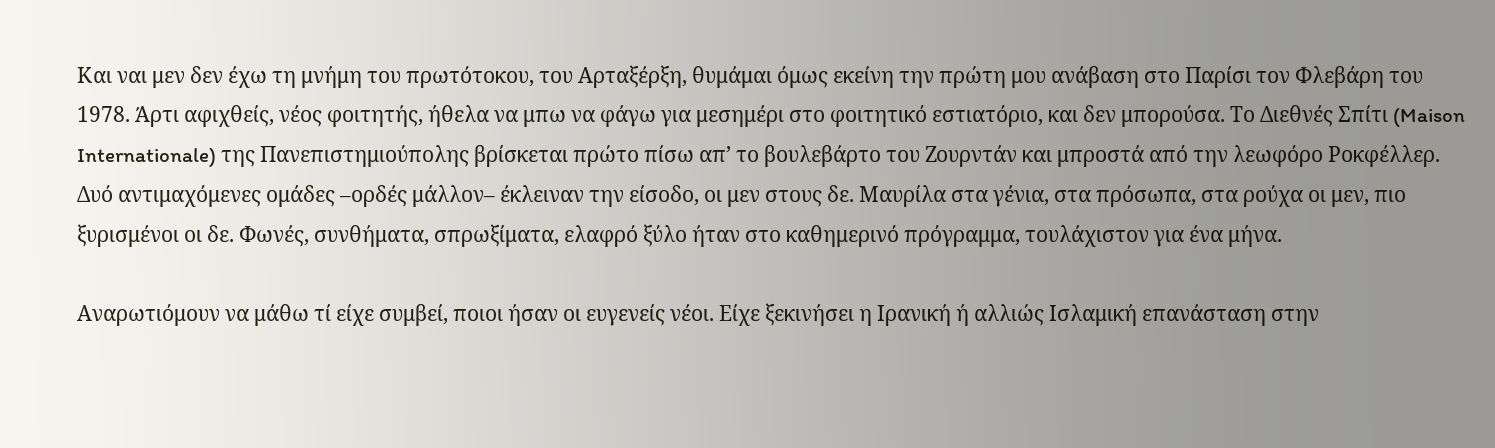Και ναι μεν δεν έχω τη μνήμη του πρωτότοκου, του Αρταξέρξη, θυμάμαι όμως εκείνη την πρώτη μου ανάβαση στο Παρίσι τον Φλεβάρη του 1978. Άρτι αφιχθείς, νέος φοιτητής, ήθελα να μπω να φάγω για μεσημέρι στο φοιτητικό εστιατόριο, και δεν μπορούσα. Το Διεθνές Σπίτι (Maison Internationale) της Πανεπιστημιούπολης βρίσκεται πρώτο πίσω απ’ το βουλεβάρτο του Ζουρντάν και μπροστά από την λεωφόρο Ροκφέλλερ. Δυό αντιμαχόμενες ομάδες –ορδές μάλλον– έκλειναν την είσοδο, οι μεν στους δε. Μαυρίλα στα γένια, στα πρόσωπα, στα ρούχα οι μεν, πιο ξυρισμένοι οι δε. Φωνές, συνθήματα, σπρωξίματα, ελαφρό ξύλο ήταν στο καθημερινό πρόγραμμα, τουλάχιστον για ένα μήνα.

Αναρωτιόμουν να μάθω τί είχε συμβεί, ποιοι ήσαν οι ευγενείς νέοι. Είχε ξεκινήσει η Ιρανική ή αλλιώς Ισλαμική επανάσταση στην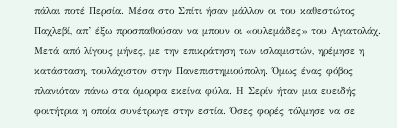πάλαι ποτέ Περσία. Μέσα στο Σπίτι ήσαν μάλλον οι του καθεστώτος Παχλεβί, απ’ έξω προσπαθούσαν να μπουν οι «ουλεμάδες» του Αγιατολάχ. Μετά από λίγους μήνες, με την επικράτηση των ισλαμιστών, ηρέμησε η κατάσταση, τουλάχιστον στην Πανεπιστημιούπολη. Όμως ένας φόβος πλανιόταν πάνω στα όμορφα εκείνα φύλα. Η Σερίν ήταν μια ευειδής φοιτήτρια η οποία συνέτρωγε στην εστία. Όσες φορές τόλμησε να σε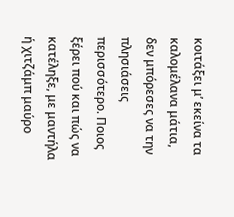κοιτάξει μ’ εκείνα τα καλομέλανα μάτια, δεν μπόρεσες να την πλησιάσεις περισσότερο. Ποιος ξέρει πού και πώς να κατέληξε, με μαντήλα ή χιτζάμπ μαύρο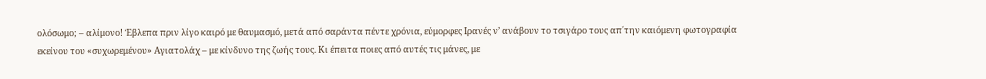ολόσωμο; – αλίμονο! Έβλεπα πριν λίγο καιρό με θαυμασμό, μετά από σαράντα πέντε χρόνια, εύμορφες Ιρανές ν’ ανάβουν το τσιγάρο τους απ΄την καιόμενη φωτογραφία εκείνου του «συχωρεμένου» Αγιατολάχ – με κίνδυνο της ζωής τους. Κι έπειτα ποιες από αυτές τις μάνες, με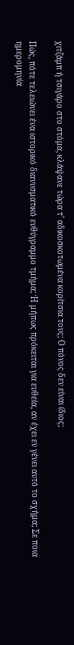χιτζάμπ ή τσιγάρο στο στόμα, κλάψανε τώρα τ’ αδικοσκοτωμένα κορίτσια τους; Ο πόνος δεν είναι ίδιος;

Πώς, πότε τελειώνει ένα ιστορικό διανυσματικό ευθύγραμμο τμήμα; Ή μήπως πρόκειται για ευθεία, αν έχει εν γένει αυτό το σχήμα; Σε ποια ημερομηνία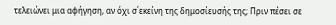τελειώνει μια αφήγηση, αν όχι σ΄εκείνη της δημοσίευσής της; Πριν πέσει σε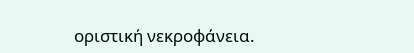οριστική νεκροφάνεια.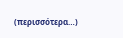(περισσότερα…)